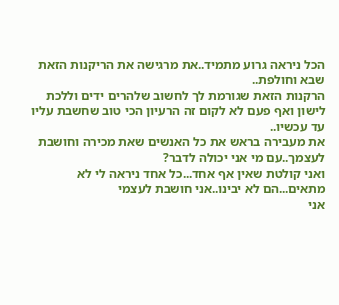הכל ניראה גרוע מתמיד..את מרגישה את הריקנות הזאת שבא וחולפת..
הרקנות הזאת שגורמת לך לחשוב שלהרים ידים וללכת לישון ואף פעם לא לקום זה הרעיון הכי טוב שחשבת עליו עד עכשיו..
את מעבירה בראש את כל האנשים שאת מכירה וחושבת לעצמך..עם מי אני יכולה לדבר?
ואני קולטת שאין אף אחד...כל אחד ניראה לי לא מתאים...הם לא יבינו..אני חושבת לעצמי
אני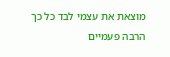מוצאת את עצמי לבד כל כך הרבה פעמיים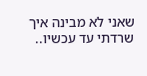שאני לא מבינה איך שרדתי עד עכשיו..